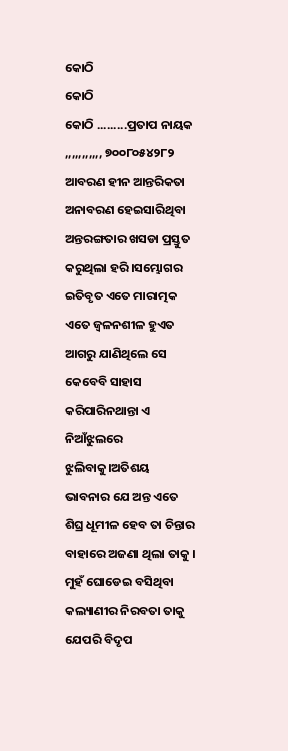କୋଠି
କୋଠି
କୋଠି .........ପ୍ରତାପ ନାୟକ
,,,,,,,,,,, ୭୦୦୮୦୫୪୨୮୨
ଆବରଣ ହୀନ ଆନ୍ତରିକତା ଅନାବରଣ ହେଇସାରିଥିବା ଅନ୍ତରଙ୍ଗତାର ଖସଡା ପ୍ରସ୍ତୁତ କରୁଥିଲା ହରି।ସମ୍ଭୋଗର ଇତିବୃତ ଏତେ ମାରାତ୍ମକ ଏତେ ଜ୍ୱଳନଶୀଳ ହୁଏତ ଆଗରୁ ଯାଣିଥିଲେ ସେ କେବେବି ସାହାସ କରିପାରିନଥାନ୍ତା ଏ ନିଆଁଝୁଲରେ ଝୁଲିବାକୁ।ଅତିଶୟ ଭାବନାର ଯେ ଅନ୍ତ ଏତେ ଶିଘ୍ର ଧୂମୀଳ ହେବ ତା ଚିନ୍ତାର ବାହାରେ ଅଜଣା ଥିଲା ତାକୁ ।
ମୁହଁ ଘୋଡେଇ ବସିଥିବା କଲ୍ୟାଣୀର ନିରବତା ତାକୁ ଯେପରି ବିଦୃପ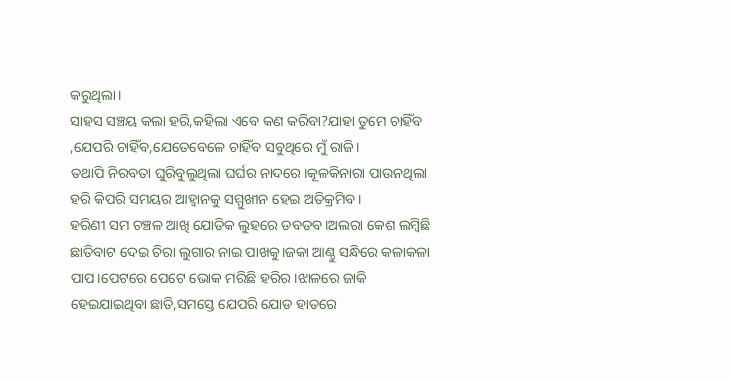କରୁଥିଲା।
ସାହସ ସଞ୍ଚୟ କଲା ହରି,କହିଲା ଏବେ କଣ କରିବା?ଯାହା ତୁମେ ଚାହିଁବ ,ଯେପରି ଚାହିଁବ,ଯେତେବେଳେ ଚାହିଁବ ସବୁଥିରେ ମୁଁ ରାଜି।
ତଥାପି ନିରବତା ଘୁରିବୁଲୁଥିଲା ଘର୍ଘର ନାଦରେ।କୂଳକିନାରା ପାଉନଥିଲା ହରି କିପରି ସମୟର ଆହ୍ୱାନକୁ ସମ୍ମୁଖୀନ ହେଇ ଅତିକ୍ରମିବ।
ହରିଣୀ ସମ ଚଞ୍ଚଳ ଆଖି ଯୋଡିକ ଲୁହରେ ଡବଡବ।ଅଲରା କେଶ ଲମ୍ବିଛି ଛାତିବାଟ ଦେଇ ଚିରା ଲୁଗାର ନାଇ ପାଖକୁ।ଜକା ଆଣ୍ଠୁ ସନ୍ଧିରେ କଳାକଳା ପାପ।ପେଟରେ ପେଟେ ଭୋକ ମରିଛି ହରିର।ଝାଳରେ ଜାକି ହେଇଯାଇଥିବା ଛାତି,ସମସ୍ତେ ଯେପରି ଯୋଡ ହାତରେ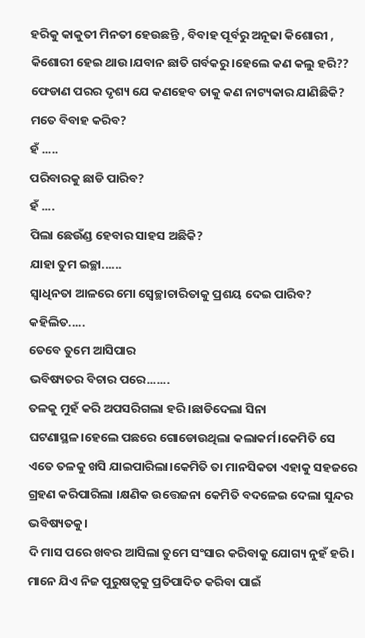ହରିକୁ କାକୁତୀ ମିନତୀ ହେଉଛନ୍ତି , ବିବାହ ପୂର୍ବରୁ ଅନୂଢା କିଶୋରୀ , କିଶୋରୀ ହେଇ ଥାଉ।ଯବାନ ଛାତି ଗର୍ବକରୁ ।ହେଲେ କଣ କଲୁ ହରି??
ଫେଡାଣ ପରର ଦୃଶ୍ୟ ଯେ କଣହେବ ତାକୁ କଣ ନାଟ୍ୟକାର ଯାଣିଛିକି?
ମତେ ବିବାହ କରିବ?
ହଁ .....
ପରିବାରକୁ ଛାଡି ପାରିବ?
ହଁ ....
ପିଲା ଛେଉଁଣ୍ଡ ହେବାର ସାହସ ଅଛିକି?
ଯାହା ତୁମ ଇଚ୍ଛା......
ସ୍ୱାଧିନତା ଆଳରେ ମୋ ସ୍ୱେଚ୍ଛାଚାରିତାକୁ ପ୍ରଶୟ ଦେଇ ପାରିବ?
କହିଲିତ.....
ତେବେ ତୁମେ ଆସିପାର
ଭବିଷ୍ୟତର ବିଚାର ପରେ.......
ତଳକୁ ମୁହଁ କରି ଅପସରିଗଲା ହରି ।ଛାଡିଦେଲା ସିନା ଘଟଣାସ୍ଥଳ।ହେଲେ ପଛରେ ଗୋଡୋଉଥିଲା କଲାକର୍ମ।କେମିତି ସେ ଏତେ ତଳକୁ ଖସି ଯାଇପାରିଲା।କେମିତି ତା ମାନସିକତା ଏହାକୁ ସହଜରେ ଗ୍ରହଣ କରିପାରିଲା ।କ୍ଷଣିକ ଉତ୍ତେଜନା କେମିତି ବଦଳେଇ ଦେଲା ସୁନ୍ଦର ଭବିଷ୍ୟତକୁ।
ଦି ମାସ ପରେ ଖବର ଆସିଲା ତୁମେ ସଂସାର କରିବାକୁ ଯୋଗ୍ୟ ନୁହଁ ହରି।
ମାନେ ଯିଏ ନିଜ ପୁରୁଷତ୍ୱକୁ ପ୍ରତିପାଦିତ କରିବା ପାଇଁ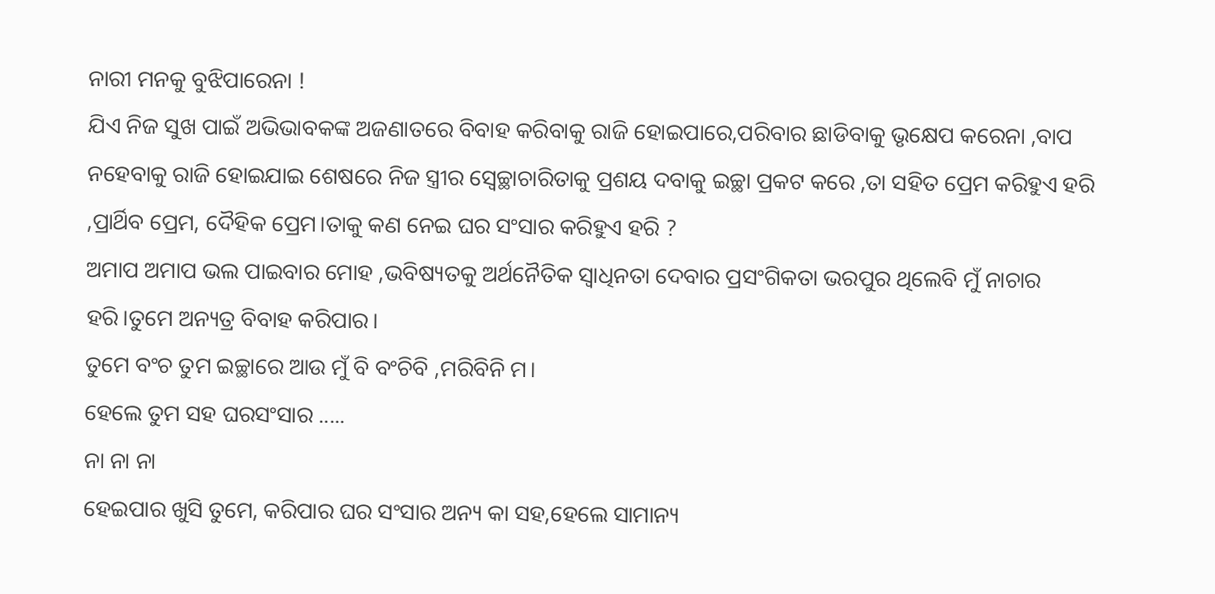ନାରୀ ମନକୁ ବୁଝିପାରେନା !
ଯିଏ ନିଜ ସୁଖ ପାଇଁ ଅଭିଭାବକଙ୍କ ଅଜଣାତରେ ବିବାହ କରିବାକୁ ରାଜି ହୋଇପାରେ,ପରିବାର ଛାଡିବାକୁ ଭୃକ୍ଷେପ କରେନା ,ବାପ ନହେବାକୁ ରାଜି ହୋଇଯାଇ ଶେଷରେ ନିଜ ସ୍ତ୍ରୀର ସ୍ୱେଚ୍ଛାଚାରିତାକୁ ପ୍ରଶୟ ଦବାକୁ ଇଚ୍ଛା ପ୍ରକଟ କରେ ,ତା ସହିତ ପ୍ରେମ କରିହୁଏ ହରି ,ପ୍ରାର୍ଥିବ ପ୍ରେମ, ଦୈହିକ ପ୍ରେମ।ତାକୁ କଣ ନେଇ ଘର ସଂସାର କରିହୁଏ ହରି ?
ଅମାପ ଅମାପ ଭଲ ପାଇବାର ମୋହ ,ଭବିଷ୍ୟତକୁ ଅର୍ଥନୈତିକ ସ୍ୱାଧିନତା ଦେବାର ପ୍ରସଂଗିକତା ଭରପୁର ଥିଲେବି ମୁଁ ନାଚାର ହରି।ତୁମେ ଅନ୍ୟତ୍ର ବିବାହ କରିପାର।
ତୁମେ ବଂଚ ତୁମ ଇଚ୍ଛାରେ ଆଉ ମୁଁ ବି ବଂଚିବି ,ମରିବିନି ମ।
ହେଲେ ତୁମ ସହ ଘରସଂସାର .....
ନା ନା ନା
ହେଇପାର ଖୁସି ତୁମେ, କରିପାର ଘର ସଂସାର ଅନ୍ୟ କା ସହ,ହେଲେ ସାମାନ୍ୟ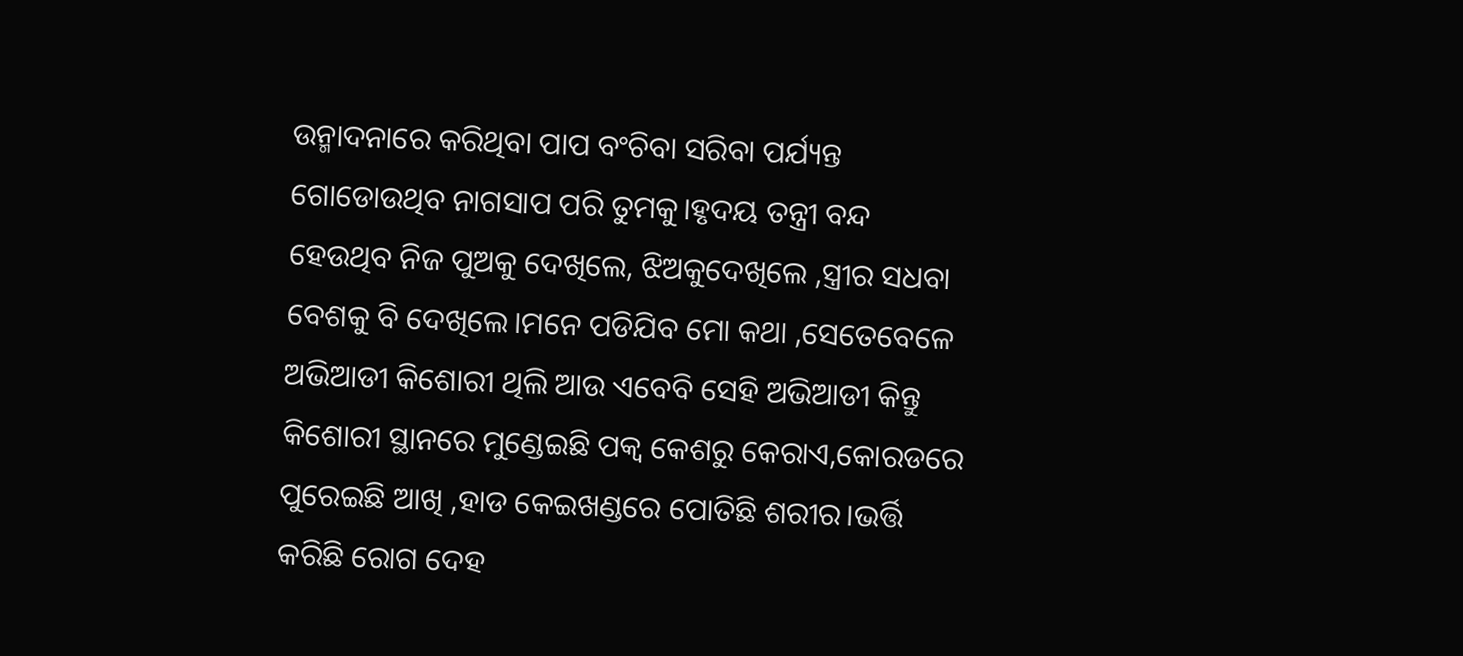ଉନ୍ମାଦନାରେ କରିଥିବା ପାପ ବଂଚିବା ସରିବା ପର୍ଯ୍ୟନ୍ତ ଗୋଡୋଉଥିବ ନାଗସାପ ପରି ତୁମକୁ।ହୃଦୟ ତନ୍ତ୍ରୀ ବନ୍ଦ ହେଉଥିବ ନିଜ ପୁଅକୁ ଦେଖିଲେ, ଝିଅକୁଦେଖିଲେ ,ସ୍ତ୍ରୀର ସଧବା ବେଶକୁ ବି ଦେଖିଲେ।ମନେ ପଡିଯିବ ମୋ କଥା ,ସେତେବେଳେ ଅଭିଆଡୀ କିଶୋରୀ ଥିଲି ଆଉ ଏବେବି ସେହି ଅଭିଆଡୀ କିନ୍ତୁ କିଶୋରୀ ସ୍ଥାନରେ ମୁଣ୍ଡେଇଛି ପକ୍ୱ କେଶରୁ କେରାଏ,କୋରଡରେ ପୁରେଇଛି ଆଖି ,ହାଡ କେଇଖଣ୍ଡରେ ପୋତିଛି ଶରୀର।ଭର୍ତ୍ତି କରିଛି ରୋଗ ଦେହ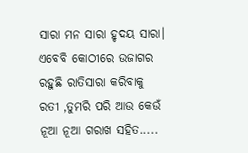ସାରା ମନ ସାରା ହୃଦୟ ସାରା।
ଏବେବି କୋଠୀରେ ଉଜାଗର ରହୁଛି ରାତିସାରା କରିବାକୁ ରତୀ ,ତୁମରି ପରି ଆଉ କେଉଁ ନୂଆ ନୂଆ ଗରାଖ ସହିତ.....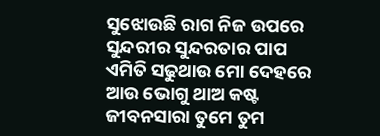ସୁଝୋଉଛି ରାଗ ନିଜ ଉପରେ
ସୁନ୍ଦରୀର ସୁନ୍ଦରତାର ପାପ ଏମିତି ସଢୁଥାଉ ମୋ ଦେହରେ ଆଉ ଭୋଗୁ ଥାଅ କଷ୍ଟ ଜୀବନସାରା ତୁମେ ତୁମ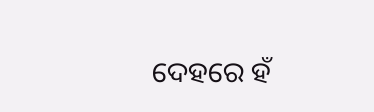ଦେହରେ ହଁ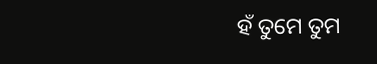ହଁ ତୁମେ ତୁମ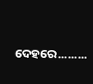ଦେହରେ.........